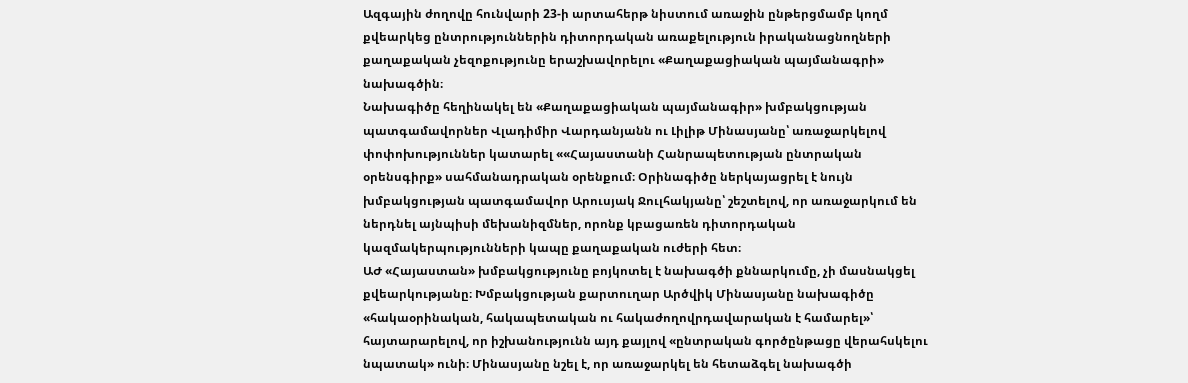Ազգային ժողովը հունվարի 23-ի արտահերթ նիստում առաջին ընթերցմամբ կողմ քվեարկեց ընտրություններին դիտորդական առաքելություն իրականացնողների քաղաքական չեզոքությունը երաշխավորելու «Քաղաքացիական պայմանագրի» նախագծին։
Նախագիծը հեղինակել են «Քաղաքացիական պայմանագիր» խմբակցության պատգամավորներ Վլադիմիր Վարդանյանն ու Լիլիթ Մինասյանը՝ առաջարկելով փոփոխություններ կատարել ««Հայաստանի Հանրապետության ընտրական օրենսգիրք» սահմանադրական օրենքում։ Օրինագիծը ներկայացրել է նույն խմբակցության պատգամավոր Արուսյակ Ջուլհակյանը՝ շեշտելով, որ առաջարկում են ներդնել այնպիսի մեխանիզմներ, որոնք կբացառեն դիտորդական կազմակերպությունների կապը քաղաքական ուժերի հետ։
ԱԺ «Հայաստան» խմբակցությունը բոյկոտել է նախագծի քննարկումը, չի մասնակցել քվեարկությանը։ Խմբակցության քարտուղար Արծվիկ Մինասյանը նախագիծը «հակաօրինական, հակապետական ու հակաժողովրդավարական է համարել»՝ հայտարարելով, որ իշխանությունն այդ քայլով «ընտրական գործընթացը վերահսկելու նպատակ» ունի։ Մինասյանը նշել է, որ առաջարկել են հետաձգել նախագծի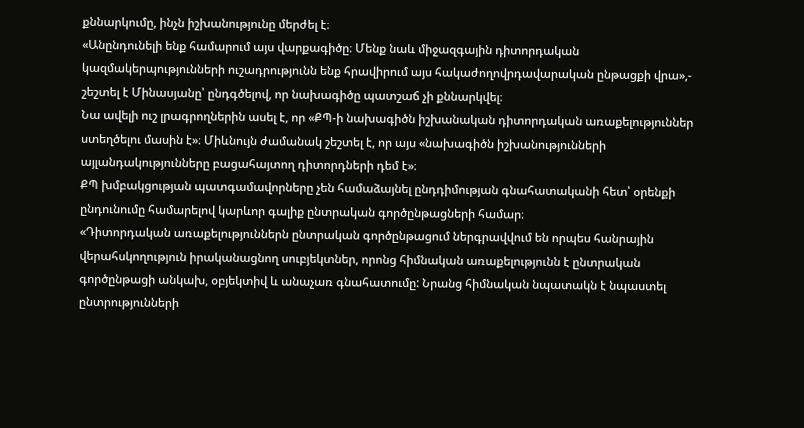քննարկումը, ինչն իշխանությունը մերժել է։
«Անընդունելի ենք համարում այս վարքագիծը։ Մենք նաև միջազգային դիտորդական կազմակերպությունների ուշադրությունն ենք հրավիրում այս հակաժողովրդավարական ընթացքի վրա»,- շեշտել է Մինասյանը՝ ընդգծելով, որ նախագիծը պատշաճ չի քննարկվել։
Նա ավելի ուշ լրագրողներին ասել է, որ «ՔՊ-ի նախագիծն իշխանական դիտորդական առաքելություններ ստեղծելու մասին է»։ Միևնույն ժամանակ շեշտել է, որ այս «նախագիծն իշխանությունների այլանդակությունները բացահայտող դիտորդների դեմ է»։
ՔՊ խմբակցության պատգամավորները չեն համաձայնել ընդդիմության գնահատականի հետ՝ օրենքի ընդունումը համարելով կարևոր գալիք ընտրական գործընթացների համար։
«Դիտորդական առաքելություններն ընտրական գործընթացում ներգրավվում են որպես հանրային վերահսկողություն իրականացնող սուբյեկտներ, որոնց հիմնական առաքելությունն է ընտրական գործընթացի անկախ, օբյեկտիվ և անաչառ գնահատումը: Նրանց հիմնական նպատակն է նպաստել ընտրությունների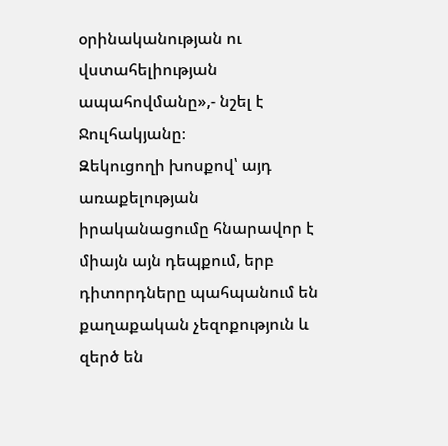օրինականության ու վստահելիության ապահովմանը»,- նշել է Ջուլհակյանը։
Զեկուցողի խոսքով՝ այդ առաքելության իրականացումը հնարավոր է միայն այն դեպքում, երբ դիտորդները պահպանում են քաղաքական չեզոքություն և զերծ են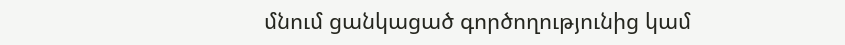մնում ցանկացած գործողությունից կամ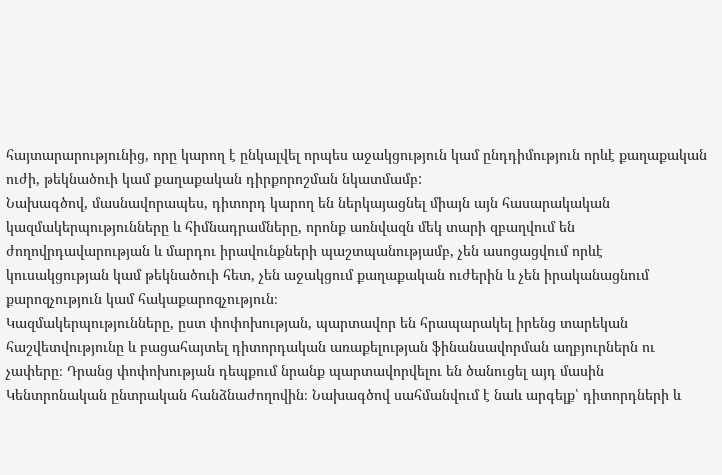հայտարարությունից, որը կարող է ընկալվել որպես աջակցություն կամ ընդդիմություն որևէ քաղաքական ուժի, թեկնածուի կամ քաղաքական դիրքորոշման նկատմամբ:
Նախագծով, մասնավորապես, դիտորդ կարող են ներկայացնել միայն այն հասարակական կազմակերպությունները և հիմնադրամները, որոնք առնվազն մեկ տարի զբաղվում են ժողովրդավարության և մարդու իրավունքների պաշտպանությամբ, չեն ասոցացվում որևէ կուսակցության կամ թեկնածուի հետ, չեն աջակցում քաղաքական ուժերին և չեն իրականացնում քարոզչություն կամ հակաքարոզչություն։
Կազմակերպությունները, ըստ փոփոխության, պարտավոր են հրապարակել իրենց տարեկան հաշվետվությունը և բացահայտել դիտորդական առաքելության ֆինանսավորման աղբյուրներն ու չափերը։ Դրանց փոփոխության դեպքում նրանք պարտավորվելու են ծանուցել այդ մասին Կենտրոնական ընտրական հանձնաժողովին։ Նախագծով սահմանվում է նաև արգելք՝ դիտորդների և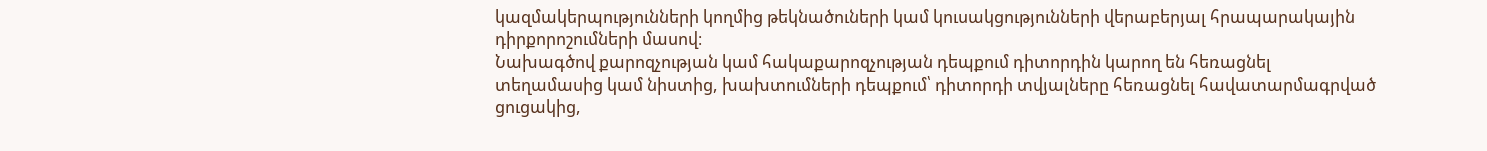կազմակերպությունների կողմից թեկնածուների կամ կուսակցությունների վերաբերյալ հրապարակային դիրքորոշումների մասով։
Նախագծով քարոզչության կամ հակաքարոզչության դեպքում դիտորդին կարող են հեռացնել տեղամասից կամ նիստից, խախտումների դեպքում՝ դիտորդի տվյալները հեռացնել հավատարմագրված ցուցակից,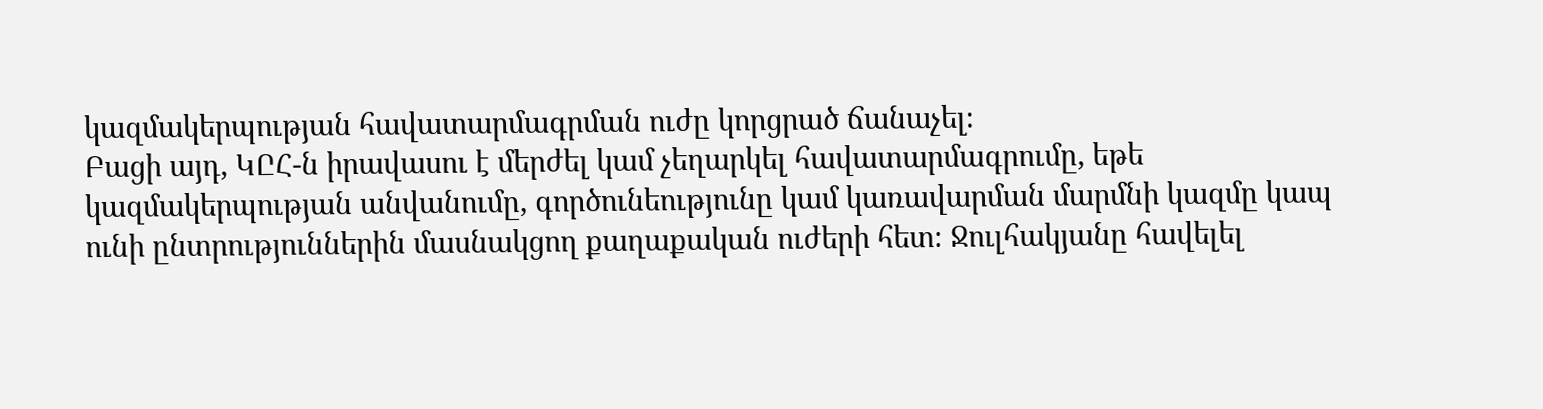կազմակերպության հավատարմագրման ուժը կորցրած ճանաչել։
Բացի այդ, ԿԸՀ-ն իրավասու է մերժել կամ չեղարկել հավատարմագրումը, եթե կազմակերպության անվանումը, գործունեությունը կամ կառավարման մարմնի կազմը կապ ունի ընտրություններին մասնակցող քաղաքական ուժերի հետ։ Ջուլհակյանը հավելել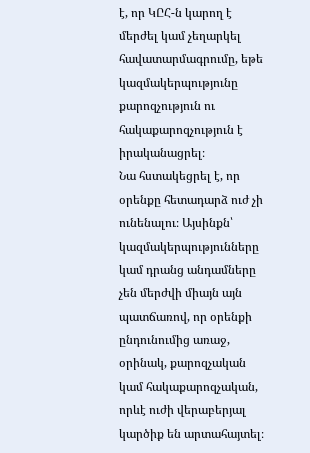է, որ ԿԸՀ-ն կարող է մերժել կամ չեղարկել հավատարմագրումը, եթե կազմակերպությունը քարոզչություն ու հակաքարոզչություն է իրականացրել։
Նա հստակեցրել է, որ օրենքը հետադարձ ուժ չի ունենալու։ Այսինքն՝ կազմակերպությունները կամ դրանց անդամները չեն մերժվի միայն այն պատճառով, որ օրենքի ընդունումից առաջ, օրինակ, քարոզչական կամ հակաքարոզչական, որևէ ուժի վերաբերյալ կարծիք են արտահայտել։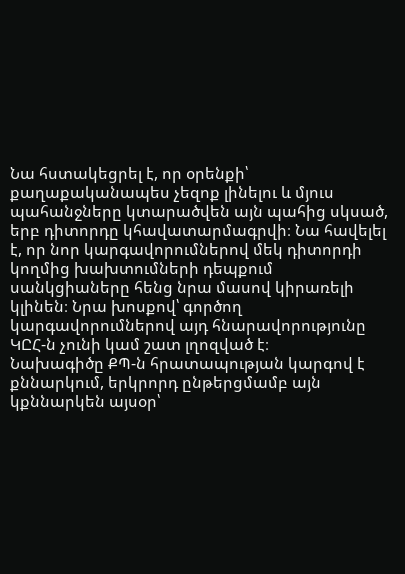Նա հստակեցրել է, որ օրենքի՝ քաղաքականապես չեզոք լինելու և մյուս պահանջները կտարածվեն այն պահից սկսած, երբ դիտորդը կհավատարմագրվի։ Նա հավելել է, որ նոր կարգավորումներով մեկ դիտորդի կողմից խախտումների դեպքում սանկցիաները հենց նրա մասով կիրառելի կլինեն։ Նրա խոսքով՝ գործող կարգավորումներով այդ հնարավորությունը ԿԸՀ-ն չունի կամ շատ լղոզված է։
Նախագիծը ՔՊ-ն հրատապության կարգով է քննարկում, երկրորդ ընթերցմամբ այն կքննարկեն այսօր՝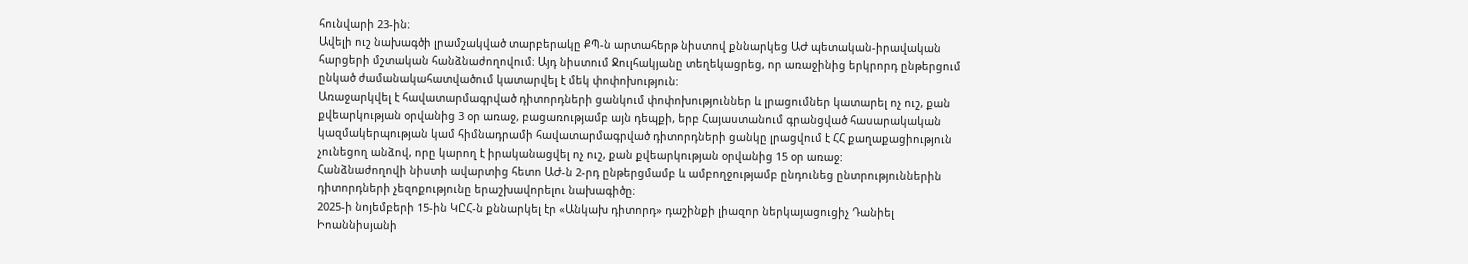հունվարի 23-ին։
Ավելի ուշ նախագծի լրամշակված տարբերակը ՔՊ-ն արտահերթ նիստով քննարկեց ԱԺ պետական-իրավական հարցերի մշտական հանձնաժողովում։ Այդ նիստում Ջուլհակյանը տեղեկացրեց, որ առաջինից երկրորդ ընթերցում ընկած ժամանակահատվածում կատարվել է մեկ փոփոխություն:
Առաջարկվել է հավատարմագրված դիտորդների ցանկում փոփոխություններ և լրացումներ կատարել ոչ ուշ, քան քվեարկության օրվանից 3 օր առաջ, բացառությամբ այն դեպքի, երբ Հայաստանում գրանցված հասարակական կազմակերպության կամ հիմնադրամի հավատարմագրված դիտորդների ցանկը լրացվում է ՀՀ քաղաքացիություն չունեցող անձով, որը կարող է իրականացվել ոչ ուշ, քան քվեարկության օրվանից 15 օր առաջ:
Հանձնաժողովի նիստի ավարտից հետո ԱԺ-ն 2-րդ ընթերցմամբ և ամբողջությամբ ընդունեց ընտրություններին դիտորդների չեզոքությունը երաշխավորելու նախագիծը։
2025-ի նոյեմբերի 15-ին ԿԸՀ-ն քննարկել էր «Անկախ դիտորդ» դաշինքի լիազոր ներկայացուցիչ Դանիել Իոաննիսյանի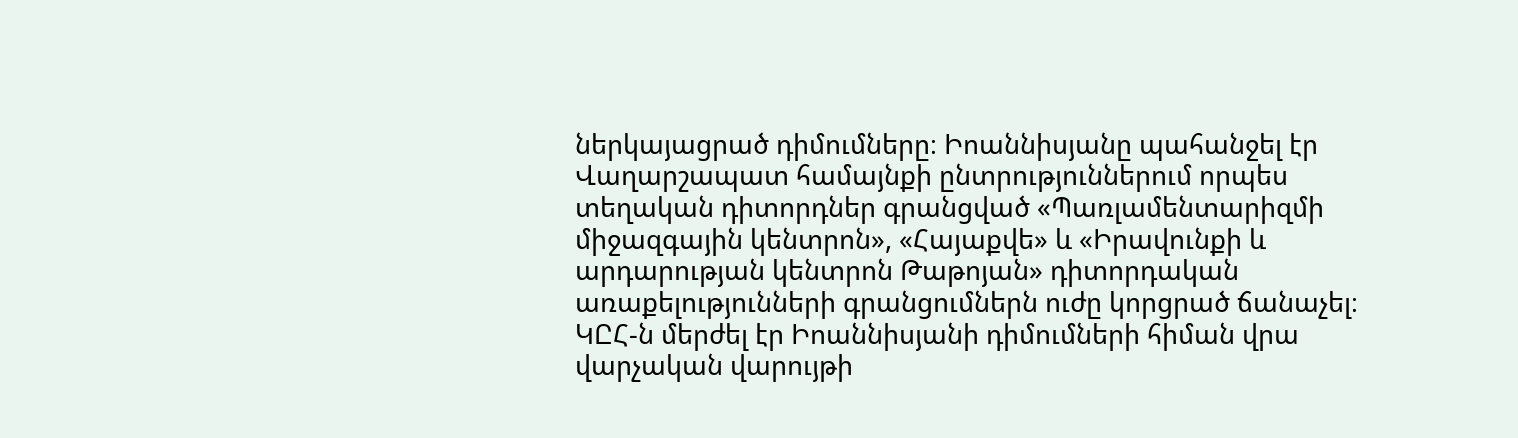ներկայացրած դիմումները։ Իոաննիսյանը պահանջել էր Վաղարշապատ համայնքի ընտրություններում որպես տեղական դիտորդներ գրանցված «Պառլամենտարիզմի միջազգային կենտրոն», «Հայաքվե» և «Իրավունքի և արդարության կենտրոն Թաթոյան» դիտորդական առաքելությունների գրանցումներն ուժը կորցրած ճանաչել։ ԿԸՀ-ն մերժել էր Իոաննիսյանի դիմումների հիման վրա վարչական վարույթի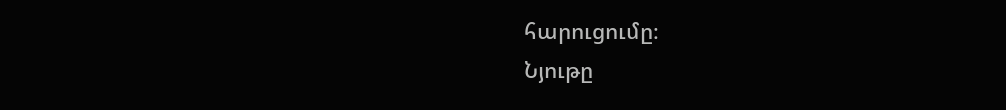հարուցումը։
Նյութը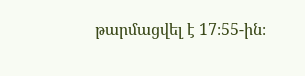թարմացվել է 17։55-ին։